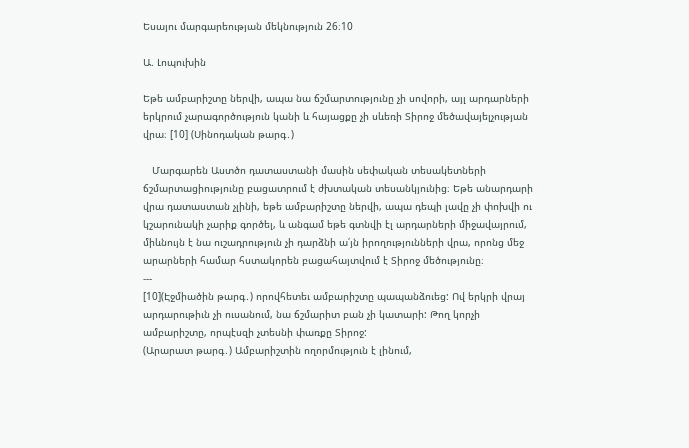Եսայու մարգարեության մեկնություն 26։10

Ա. Լոպուխին

Եթե ամբարիշտը ներվի, ապա նա ճշմարտությունը չի սովորի, այլ արդարների երկրում չարագործություն կանի և հայացքը չի սևեռի Տիրոջ մեծավայելչության վրա։ [10] (Սինոդական թարգ․)

   Մարգարեն Աստծո դատաստանի մասին սեփական տեսակետների ճշմարտացիությունը բացատրում է ժխտական տեսանկյունից։ Եթե անարդարի վրա դատաստան չլինի, եթե ամբարիշտը ներվի, ապա դեպի լավը չի փոխվի ու կշարունակի չարիք գործել, և անգամ եթե գտնվի էլ արդարների միջավայրում, միևնույն է նա ուշադրություն չի դարձնի ա՛յն իրողությունների վրա, որոնց մեջ արարների համար հստակորեն բացահայտվում է Տիրոջ մեծությունը։
---
[10](Էջմիածին թարգ․) որովհետեւ ամբարիշտը պապանձուեց: Ով երկրի վրայ արդարութիւն չի ուսանում, նա ճշմարիտ բան չի կատարի: Թող կորչի ամբարիշտը, որպէսզի չտեսնի փառքը Տիրոջ:
(Արարատ թարգ․) Ամբարիշտին ողորմություն է լինում,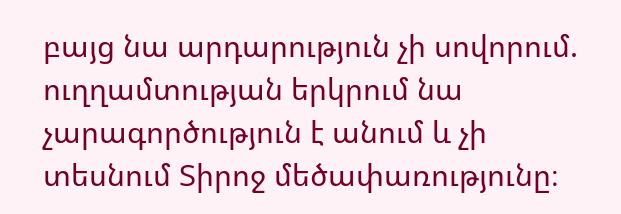բայց նա արդարություն չի սովորում. ուղղամտության երկրում նա չարագործություն է անում և չի տեսնում Տիրոջ մեծափառությունը։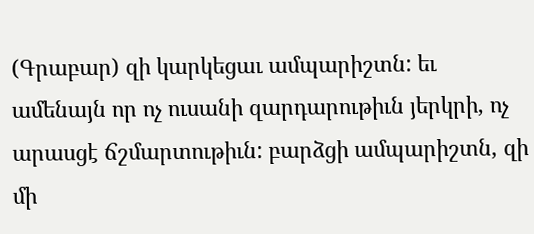(Գրաբար) զի կարկեցաւ ամպարիշտն: եւ ամենայն որ ոչ ուսանի զարդարութիւն յերկրի, ոչ արասցէ ճշմարտութիւն: բարձցի ամպարիշտն, զի մի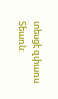տեսցէ զփառս Տեառն: